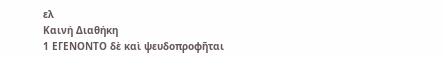ελ
Καινή Διαθήκη
1 ΕΓΕΝΟΝΤΟ δὲ καὶ ψευδοπροφῆται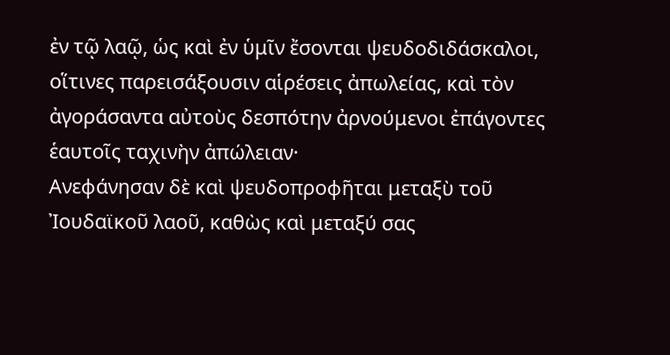ἐν τῷ λαῷ, ὡς καὶ ἐν ὑμῖν ἔσονται ψευδοδιδάσκαλοι, οἵτινες παρεισάξουσιν αἱρέσεις ἀπωλείας, καὶ τὸν ἀγοράσαντα αὐτοὺς δεσπότην ἀρνούμενοι ἐπάγοντες ἑαυτοῖς ταχινὴν ἀπώλειαν·
Ανεφάνησαν δὲ καὶ ψευδοπροφῆται μεταξὺ τοῦ Ἰουδαϊκοῦ λαοῦ, καθὼς καὶ μεταξύ σας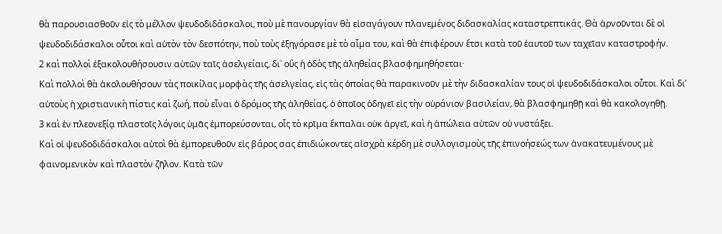θὰ παρουσιασθοῦν εἰς τὸ μέλλον ψευδοδιδάσκαλοι, ποὺ μὲ πανουργίαν θὰ εἰσαγάγουν πλανεμένος διδασκαλίας καταστρεπτικάς. Θὰ ἀρνοῦνται δὲ οἰ ψευδοδιδάσκαλοι οὗτοι καὶ αὐτὸν τὸν δεσπότην, ποὺ τοὺς ἐξηγόρασε μὲ τὸ αἷμα του, καὶ θὰ ἐπιφέρουν ἔτσι κατὰ τοῦ ἑαυτοῦ των ταχεῖαν καταστροφήν.
2 καὶ πολλοὶ ἐξακολουθήσουσιν αὐτῶν ταῖς ἀσελγείαις, δι᾿ οὓς ἡ ὁδὸς τῆς ἀληθείας βλασφημηθήσεται·
Καὶ πολλοὶ θὰ ἀκολουθήσουν τὰς ποικίλας μορφὰς τῆς ἀσελγείας, εἰς τὰς ὁποίας θὰ παρακινοῦν μὲ τὴν διδασκαλίαν τους οἱ ψευδοδιδάσκαλοι οὗτοι. Καὶ δι’ αὐτοὺς ἡ χριστιανικὴ πίστις καὶ ζωή, ποὺ εἶναι ὁ δρόμος τῆς ἀληθείας, ὁ ὁποῖος ὁδηγεῖ εἰς τὴν οὐράνιον βασιλείαν, θὰ βλασφημηθῇ καὶ θὰ κακολογηθῇ.
3 καὶ ἐν πλεονεξίᾳ πλαστοῖς λόγοις ὑμᾶς ἐμπορεύσονται, οἷς τὸ κρῖμα ἔκπαλαι οὐκ ἀργεῖ, καὶ ἡ ἀπώλεια αὐτῶν οὐ νυστάξει.
Καὶ οἱ ψευδοδιδάσκαλοι αὐτοὶ θὰ ἐμπορευθοῦν εἰς βάρος σας ἐπιδιώκοντες αἰσχρὰ κέρδη μὲ συλλογισμοὺς τῆς ἐπινοήσεώς των ἀνακατευμένους μὲ φαινομενικὸν καὶ πλαστὸν ζῆλον. Κατὰ τῶν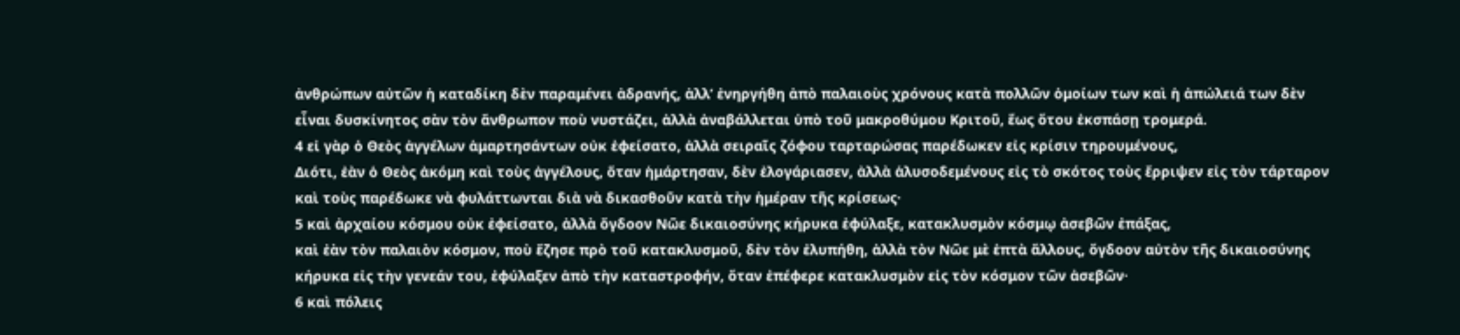ἀνθρώπων αὐτῶν ἡ καταδίκη δὲν παραμένει ἀδρανής, ἀλλ’ ἐνηργήθη ἀπὸ παλαιοὺς χρόνους κατὰ πολλῶν ὁμοίων των καὶ ἡ ἀπώλειά των δὲν εἶναι δυσκίνητος σὰν τὸν ἄνθρωπον ποὺ νυστάζει, ἀλλὰ ἀναβάλλεται ὑπὸ τοῦ μακροθύμου Κριτοῦ, ἕως ὅτου ἐκσπάσῃ τρομερά.
4 εἰ γὰρ ὁ Θεὸς ἀγγέλων ἁμαρτησάντων οὐκ ἐφείσατο, ἀλλὰ σειραῖς ζόφου ταρταρώσας παρέδωκεν εἰς κρίσιν τηρουμένους,
Διότι, ἐὰν ὁ Θεὸς ἀκόμη καὶ τοὺς ἀγγέλους, ὅταν ἡμάρτησαν, δὲν ἐλογάριασεν, ἀλλὰ ἁλυσοδεμένους εἰς τὸ σκότος τοὺς ἔρριψεν εἰς τὸν τάρταρον καὶ τοὺς παρέδωκε νὰ φυλάττωνται διὰ νὰ δικασθοῦν κατὰ τὴν ἡμέραν τῆς κρίσεως·
5 καὶ ἀρχαίου κόσμου οὐκ ἐφείσατο, ἀλλὰ ὄγδοον Νῶε δικαιοσύνης κήρυκα ἐφύλαξε, κατακλυσμὸν κόσμῳ ἀσεβῶν ἐπάξας,
καὶ ἐὰν τὸν παλαιὸν κόσμον, ποὺ ἔζησε πρὸ τοῦ κατακλυσμοῦ, δὲν τὸν ἐλυπήθη, ἀλλὰ τὸν Νῶε μὲ ἑπτὰ ἄλλους, ὄγδοον αὐτὸν τῆς δικαιοσύνης κήρυκα εἰς τὴν γενεάν του, ἐφύλαξεν ἀπὸ τὴν καταστροφήν, ὅταν ἐπέφερε κατακλυσμὸν εἰς τὸν κόσμον τῶν ἀσεβῶν·
6 καὶ πόλεις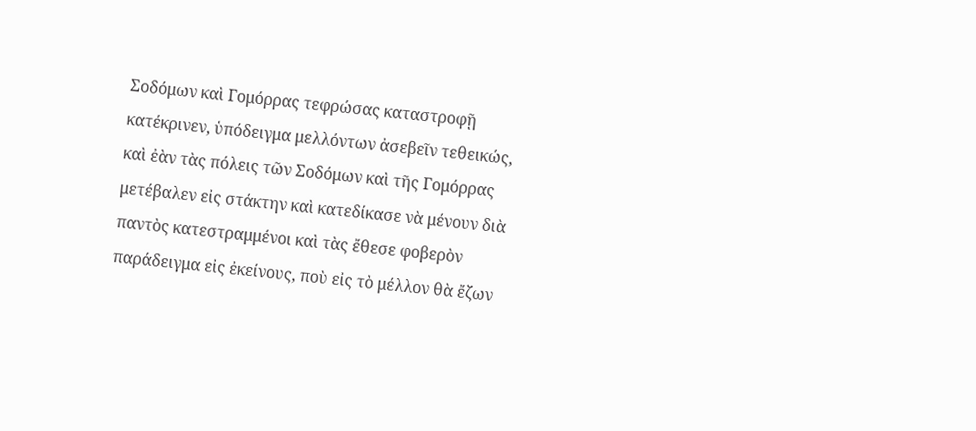Σοδόμων καὶ Γομόρρας τεφρώσας καταστροφῇ κατέκρινεν, ὑπόδειγμα μελλόντων ἀσεβεῖν τεθεικώς,
καὶ ἐὰν τὰς πόλεις τῶν Σοδόμων καὶ τῆς Γομόρρας μετέβαλεν εἰς στάκτην καὶ κατεδίκασε νὰ μένουν διὰ παντὸς κατεστραμμένοι καὶ τὰς ἔθεσε φοβερὸν παράδειγμα εἰς ἐκείνους, ποὺ εἰς τὸ μέλλον θὰ ἔζων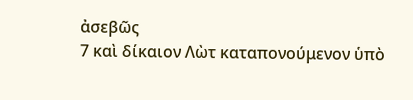ἀσεβῶς
7 καὶ δίκαιον Λὼτ καταπονούμενον ὑπὸ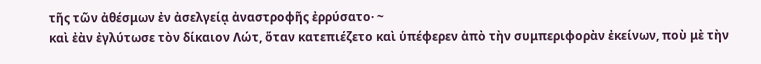τῆς τῶν ἀθέσμων ἐν ἀσελγείᾳ ἀναστροφῆς ἐρρύσατο· ~
καὶ ἐὰν ἐγλύτωσε τὸν δίκαιον Λώτ, ὅταν κατεπιέζετο καὶ ὑπέφερεν ἀπὸ τὴν συμπεριφορὰν ἐκείνων, ποὺ μὲ τὴν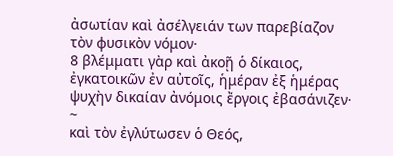ἀσωτίαν καὶ ἀσέλγειάν των παρεβίαζον τὸν φυσικὸν νόμον·
8 βλέμματι γὰρ καὶ ἀκοῇ ὁ δίκαιος, ἐγκατοικῶν ἐν αὐτοῖς, ἡμέραν ἐξ ἡμέρας ψυχὴν δικαίαν ἀνόμοις ἔργοις ἐβασάνιζεν· ~
καὶ τὸν ἐγλύτωσεν ὁ Θεός,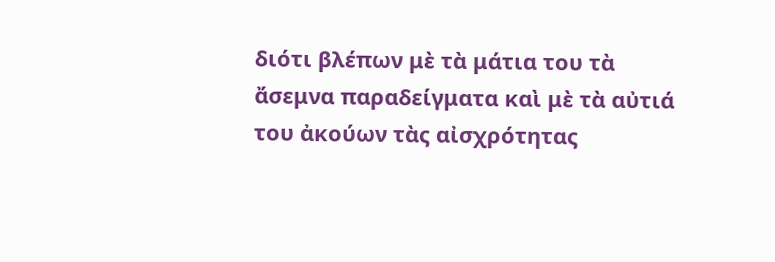διότι βλέπων μὲ τὰ μάτια του τὰ ἄσεμνα παραδείγματα καὶ μὲ τὰ αὐτιά του ἀκούων τὰς αἰσχρότητας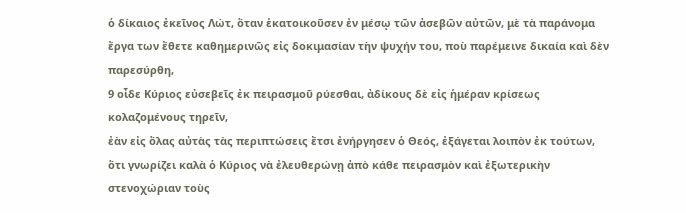ὁ δίκαιος ἐκεῖνος Λώτ, ὅταν ἑκατοικοῦσεν ἐν μέσῳ τῶν ἀσεβῶν αὐτῶν, μὲ τὰ παράνομα ἔργα των ἔθετε καθημερινῶς εἰς δοκιμασίαν τὴν ψυχήν του, ποὺ παρέμεινε δικαία καὶ δὲν παρεσύρθη,
9 οἶδε Κύριος εὐσεβεῖς ἐκ πειρασμοῦ ρύεσθαι, ἀδίκους δὲ εἰς ἡμέραν κρίσεως κολαζομένους τηρεῖν,
ἐὰν εἰς ὅλας αὐτὰς τὰς περιπτώσεις ἔτσι ἐνήργησεν ὁ Θεός, ἐξάγεται λοιπὸν ἐκ τούτων, ὅτι γνωρίζει καλὰ ὁ Κύριος νὰ ἐλευθερώνῃ ἀπὸ κάθε πειρασμὸν καὶ ἐξωτερικὴν στενοχώριαν τοὺς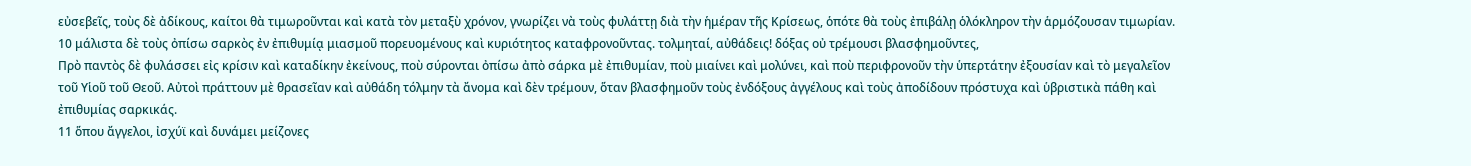εὐσεβεῖς, τοὺς δὲ ἀδίκους, καίτοι θὰ τιμωροῦνται καὶ κατὰ τὸν μεταξὺ χρόνον, γνωρίζει νὰ τοὺς φυλάττῃ διὰ τὴν ἡμέραν τῆς Κρίσεως, ὁπότε θὰ τοὺς ἐπιβάλῃ ὁλόκληρον τὴν ἁρμόζουσαν τιμωρίαν.
10 μάλιστα δὲ τοὺς ὀπίσω σαρκὸς ἐν ἐπιθυμίᾳ μιασμοῦ πορευομένους καὶ κυριότητος καταφρονοῦντας. τολμηταί, αὐθάδεις! δόξας οὐ τρέμουσι βλασφημοῦντες,
Πρὸ παντὸς δὲ φυλάσσει εἰς κρίσιν καὶ καταδίκην ἐκείνους, ποὺ σύρονται ὀπίσω ἀπὸ σάρκα μὲ ἐπιθυμίαν, ποὺ μιαίνει καὶ μολύνει, καὶ ποὺ περιφρονοῦν τὴν ὑπερτάτην ἐξουσίαν καὶ τὸ μεγαλεῖον τοῦ Υἱοῦ τοῦ Θεοῦ. Αὐτοὶ πράττουν μὲ θρασεῖαν καὶ αὐθάδη τόλμην τὰ ἄνομα καὶ δὲν τρέμουν, ὅταν βλασφημοῦν τοὺς ἐνδόξους ἀγγέλους καὶ τοὺς ἀποδίδουν πρόστυχα καὶ ὑβριστικὰ πάθη καὶ ἐπιθυμίας σαρκικάς.
11 ὅπου ἄγγελοι, ἰσχύϊ καὶ δυνάμει μείζονες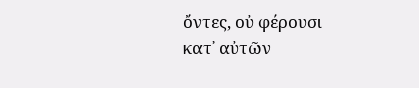ὄντες, οὐ φέρουσι κατ᾿ αὐτῶν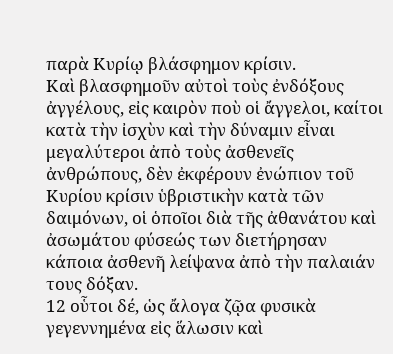παρὰ Κυρίῳ βλάσφημον κρίσιν.
Καὶ βλασφημοῦν αὐτοὶ τοὺς ἐνδόξους ἀγγέλους, εἰς καιρὸν ποὺ οἱ ἄγγελοι, καίτοι κατὰ τὴν ἰσχὺν καὶ τὴν δύναμιν εἶναι μεγαλύτεροι ἀπὸ τοὺς ἀσθενεῖς ἀνθρώπους, δὲν ἐκφέρουν ἐνώπιον τοῦ Κυρίου κρίσιν ὑβριστικὴν κατὰ τῶν δαιμόνων, οἱ ὁποῖοι διὰ τῆς ἀθανάτου καὶ ἀσωμάτου φύσεώς των διετήρησαν κάποια ἀσθενῆ λείψανα ἀπὸ τὴν παλαιάν τους δόξαν.
12 οὗτοι δέ, ὡς ἄλογα ζῷα φυσικὰ γεγεννημένα εἰς ἅλωσιν καὶ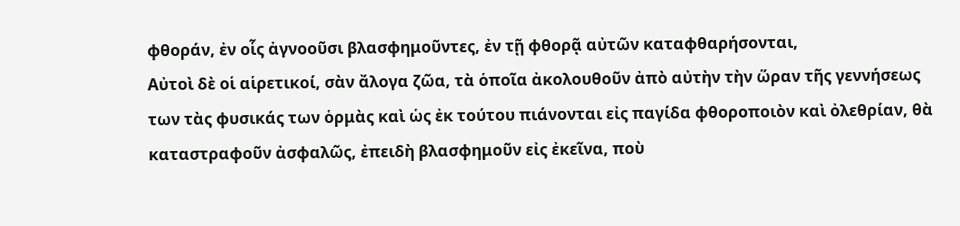φθοράν, ἐν οἷς ἀγνοοῦσι βλασφημοῦντες, ἐν τῇ φθορᾷ αὐτῶν καταφθαρήσονται,
Αὐτοὶ δὲ οἱ αἱρετικοί, σὰν ἄλογα ζῶα, τὰ ὁποῖα ἀκολουθοῦν ἀπὸ αὐτὴν τὴν ὥραν τῆς γεννήσεως των τὰς φυσικάς των ὁρμὰς καὶ ὡς ἐκ τούτου πιάνονται εἰς παγίδα φθοροποιὸν καὶ ὀλεθρίαν, θὰ καταστραφοῦν ἀσφαλῶς, ἐπειδὴ βλασφημοῦν εἰς ἐκεῖνα, ποὺ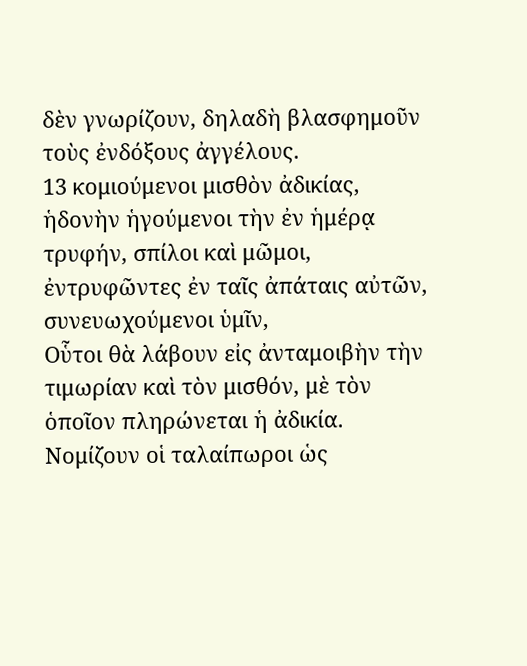δὲν γνωρίζουν, δηλαδὴ βλασφημοῦν τοὺς ἐνδόξους ἀγγέλους.
13 κομιούμενοι μισθὸν ἀδικίας, ἡδονὴν ἡγούμενοι τὴν ἐν ἡμέρᾳ τρυφήν, σπίλοι καὶ μῶμοι, ἐντρυφῶντες ἐν ταῖς ἀπάταις αὐτῶν, συνευωχούμενοι ὑμῖν,
Οὗτοι θὰ λάβουν εἰς ἀνταμοιβὴν τὴν τιμωρίαν καὶ τὸν μισθόν, μὲ τὸν ὁποῖον πληρώνεται ἡ ἀδικία. Νομίζουν οἱ ταλαίπωροι ὡς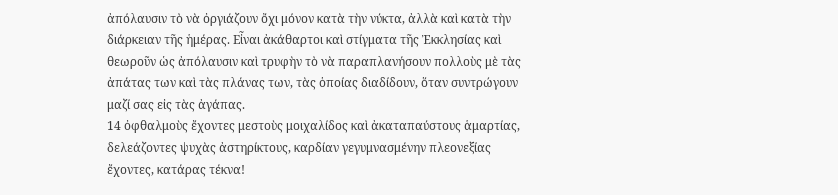ἀπόλαυσιν τὸ νὰ ὀργιάζουν ὄχι μόνον κατὰ τὴν νύκτα, ἀλλὰ καὶ κατὰ τὴν διάρκειαν τῆς ἡμέρας. Εἶναι ἀκάθαρτοι καὶ στίγματα τῆς Ἐκκλησίας καὶ θεωροῦν ὡς ἀπόλαυσιν καὶ τρυφὴν τὸ νὰ παραπλανήσουν πολλοὺς μὲ τὰς ἀπάτας των καὶ τὰς πλάνας των, τὰς ὁποίας διαδίδουν, ὅταν συντρώγουν μαζί σας εἰς τὰς ἀγάπας.
14 ὀφθαλμοὺς ἔχοντες μεστοὺς μοιχαλίδος καὶ ἀκαταπαύστους ἁμαρτίας, δελεάζοντες ψυχὰς ἀστηρίκτους, καρδίαν γεγυμνασμένην πλεονεξίας ἔχοντες, κατάρας τέκνα!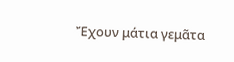Ἔχουν μάτια γεμᾶτα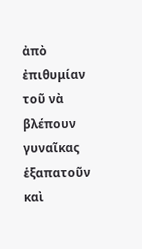ἀπὸ ἐπιθυμίαν τοῦ νὰ βλέπουν γυναῖκας ἑξαπατοῦν καὶ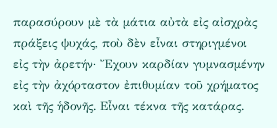παρασύρουν μὲ τὰ μάτια αὐτὰ εἰς αἰσχρὰς πράξεις ψυχάς, ποὺ δὲν εἶναι στηριγμένοι εἰς τὴν ἀρετήν· Ἔχουν καρδίαν γυμνασμένην εἰς τὴν ἀχόρταστον ἐπιθυμίαν τοῦ χρήματος καὶ τῆς ἡδονῆς. Εἶναι τέκνα τῆς κατάρας.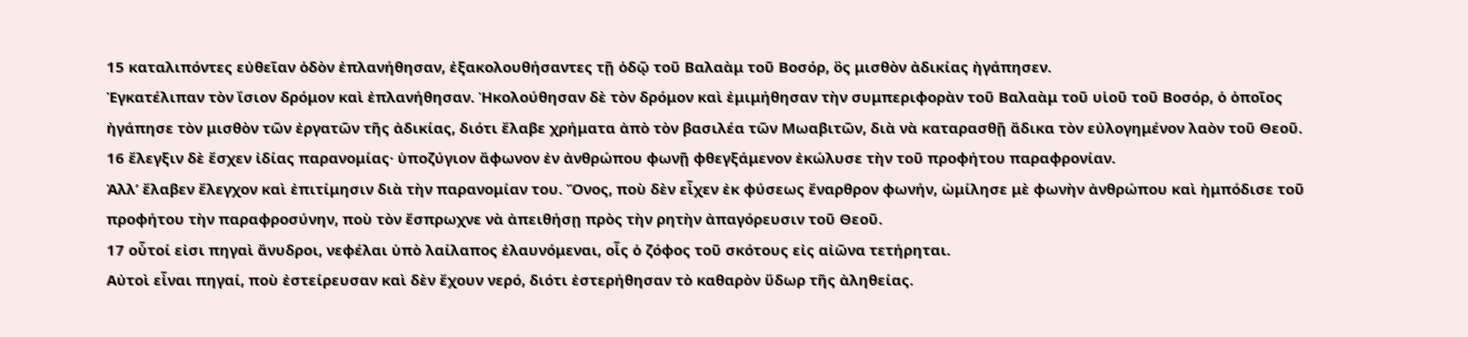15 καταλιπόντες εὐθεῖαν ὁδὸν ἐπλανήθησαν, ἐξακολουθήσαντες τῇ ὁδῷ τοῦ Βαλαὰμ τοῦ Βοσόρ, ὃς μισθὸν ἀδικίας ἠγάπησεν.
Ἐγκατέλιπαν τὸν ἴσιον δρόμον καὶ ἐπλανήθησαν. Ἠκολούθησαν δὲ τὸν δρόμον καὶ ἐμιμήθησαν τὴν συμπεριφορὰν τοῦ Βαλαὰμ τοῦ υἱοῦ τοῦ Βοσόρ, ὁ ὁποῖος ἠγάπησε τὸν μισθὸν τῶν ἐργατῶν τῆς ἀδικίας, διότι ἔλαβε χρήματα ἀπὸ τὸν βασιλέα τῶν Μωαβιτῶν, διὰ νὰ καταρασθῇ ἄδικα τὸν εὐλογημένον λαὸν τοῦ Θεοῦ.
16 ἔλεγξιν δὲ ἔσχεν ἰδίας παρανομίας· ὑποζύγιον ἄφωνον ἐν ἀνθρώπου φωνῇ φθεγξάμενον ἐκώλυσε τὴν τοῦ προφήτου παραφρονίαν.
Ἀλλ’ ἔλαβεν ἔλεγχον καὶ ἐπιτίμησιν διὰ τὴν παρανομίαν του. Ὄνος, ποὺ δὲν εἶχεν ἐκ φύσεως ἔναρθρον φωνήν, ὡμίλησε μὲ φωνὴν ἀνθρώπου καὶ ἠμπόδισε τοῦ προφήτου τὴν παραφροσύνην, ποὺ τὸν ἔσπρωχνε νὰ ἀπειθήσῃ πρὸς τὴν ρητὴν ἀπαγόρευσιν τοῦ Θεοῦ.
17 οὗτοί εἰσι πηγαὶ ἄνυδροι, νεφέλαι ὑπὸ λαίλαπος ἐλαυνόμεναι, οἷς ὁ ζόφος τοῦ σκότους εἰς αἰῶνα τετήρηται.
Αὐτοὶ εἶναι πηγαί, ποὺ ἐστείρευσαν καὶ δὲν ἔχουν νερό, διότι ἐστερήθησαν τὸ καθαρὸν ὕδωρ τῆς ἀληθείας.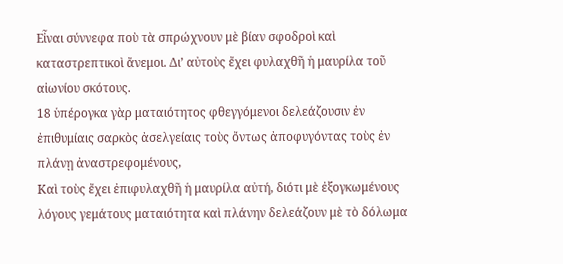Εἶναι σύννεφα ποὺ τὰ σπρώχνουν μὲ βίαν σφοδροὶ καὶ καταστρεπτικοὶ ἄνεμοι. Δι’ αὐτοὺς ἔχει φυλαχθῆ ἡ μαυρίλα τοῦ αἰωνίου σκότους.
18 ὑπέρογκα γὰρ ματαιότητος φθεγγόμενοι δελεάζουσιν ἐν ἐπιθυμίαις σαρκὸς ἀσελγείαις τοὺς ὄντως ἀποφυγόντας τοὺς ἐν πλάνῃ ἀναστρεφομένους,
Καὶ τοὺς ἔχει ἐπιφυλαχθῆ ἡ μαυρίλα αὐτή, διότι μὲ ἐξογκωμένους λόγους γεμάτους ματαιότητα καὶ πλάνην δελεάζουν μὲ τὸ δόλωμα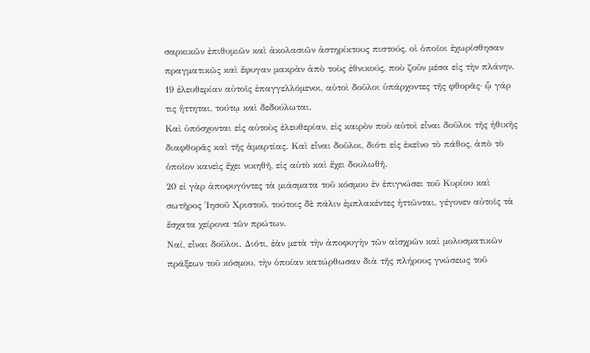σαρκικῶν ἐπιθυμιῶν καὶ ἀκολασιῶν ἀστηρίκτους πιστούς, οἱ ὁποῖοι ἐχωρίσθησαν πραγματικῶς καὶ ἔφυγαν μακρὰν ἀπὸ τοὺς ἐθνικούς, ποὺ ζοῦν μέσα εἰς τὴν πλάνην.
19 ἐλευθερίαν αὐτοῖς ἐπαγγελλόμενοι, αὐτοὶ δοῦλοι ὑπάρχοντες τῆς φθορᾶς· ᾧ γάρ τις ἥττηται, τούτῳ καὶ δεδούλωται.
Καὶ ὑπόσχονται εἰς αὐτοὺς ἐλευθερίαν, εἰς καιρὸν ποὺ αὐτοὶ εἶναι δοῦλοι τῆς ἠθικῆς διαφθορᾶς καὶ τῆς ἁμαρτίας. Καὶ εἶναι δοῦλοι, διότι εἰς ἐκεῖνο τὸ πάθος, ἀπὸ τὸ ὁποῖον κανεὶς ἔχει νικηθῆ, εἰς αὐτὸ καὶ ἔχει δουλωθῆ.
20 εἰ γὰρ ἀποφυγόντες τὰ μιάσματα τοῦ κόσμου ἐν ἐπιγνώσει τοῦ Κυρίου καὶ σωτῆρος Ἰησοῦ Χριστοῦ, τούτοις δὲ πάλιν ἐμπλακέντες ἡττῶνται, γέγονεν αὐτοῖς τὰ ἔσχατα χείρονα τῶν πρώτων.
Ναί, εἶναι δοῦλοι. Διότι, ἐὰν μετὰ τὴν ἀποφυγὴν τῶν αἰσχρῶν καὶ μολυσματικῶν πράξεων τοῦ κόσμου, τὴν ὁποίαν κατώρθωσαν διὰ τῆς πλήρους γνώσεως τοῦ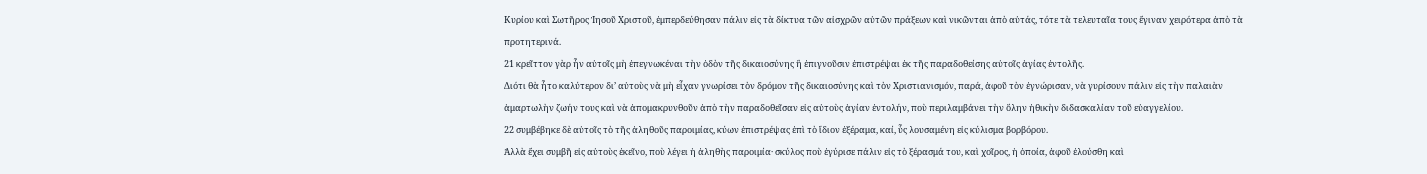Κυρίου καὶ Σωτῆρος Ἰησοῦ Χριστοῦ, ἐμπερδεύθησαν πάλιν εἰς τὰ δίκτυα τῶν αἰσχρῶν αὐτῶν πράξεων καὶ νικῶνται ἀπὸ αὐτάς, τότε τὰ τελευταῖα τους ἔγιναν χειρότερα ἀπὸ τὰ προτητερινά.
21 κρεῖττον γὰρ ἦν αὐτοῖς μὴ ἐπεγνωκέναι τὴν ὁδὸν τῆς δικαιοσύνης ἢ ἐπιγνοῦσιν ἐπιστρέψαι ἐκ τῆς παραδοθείσης αὐτοῖς ἁγίας ἐντολῆς.
Διότι θὰ ἦτο καλύτερον δι’ αὐτοὺς νὰ μὴ εἶχαν γνωρίσει τὸν δρόμον τῆς δικαιοσύνης καὶ τὸν Χριστιανισμόν, παρά, ἀφοῦ τὸν ἐγνώρισαν, νὰ γυρίσουν πάλιν εἰς τὴν παλαιὰν ἁμαρτωλὴν ζωήν τους καὶ νὰ ἀπομακρυνθοῦν ἀπὸ τὴν παραδοθεῖσαν εἰς αὐτοὺς ἁγίαν ἐντολήν, ποὺ περιλαμβάνει τὴν ὅλην ἠθικὴν διδασκαλίαν τοῦ εὐαγγελίου.
22 συμβέβηκε δὲ αὐτοῖς τὸ τῆς ἀληθοῦς παροιμίας, κύων ἐπιστρέψας ἐπὶ τὸ ἴδιον ἐξέραμα, καί, ὗς λουσαμένη εἰς κύλισμα βορβόρου.
Ἀλλὰ ἔχει συμβῆ εἰς αὐτοὺς ἐκεῖνο, ποὺ λέγει ἡ ἀληθὴς παροιμία· σκύλος ποὺ ἐγύρισε πάλιν εἰς τὸ ξέρασμά του, καὶ χοῖρος, ἡ ὁποία, ἀφοῦ ἐλούσθη καὶ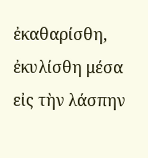ἐκαθαρίσθη, ἐκυλίσθη μέσα εἰς τὴν λάσπην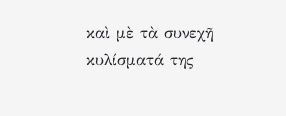καὶ μὲ τὰ συνεχῆ κυλίσματά της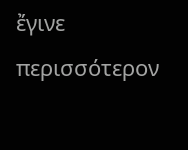ἔγινε περισσότερον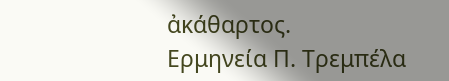ἀκάθαρτος.
Ερμηνεία Π. Τρεμπέλα